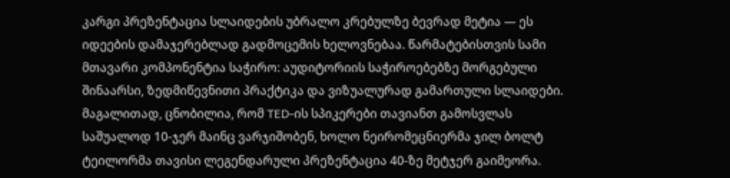კარგი პრეზენტაცია სლაიდების უბრალო კრებულზე ბევრად მეტია — ეს იდეების დამაჯერებლად გადმოცემის ხელოვნებაა. წარმატებისთვის სამი მთავარი კომპონენტია საჭირო: აუდიტორიის საჭიროებებზე მორგებული შინაარსი, ზედმიწევნითი პრაქტიკა და ვიზუალურად გამართული სლაიდები. მაგალითად, ცნობილია, რომ TED-ის სპიკერები თავიანთ გამოსვლას საშუალოდ 10-ჯერ მაინც ვარჯიშობენ, ხოლო ნეირომეცნიერმა ჯილ ბოლტ ტეილორმა თავისი ლეგენდარული პრეზენტაცია 40-ზე მეტჯერ გაიმეორა.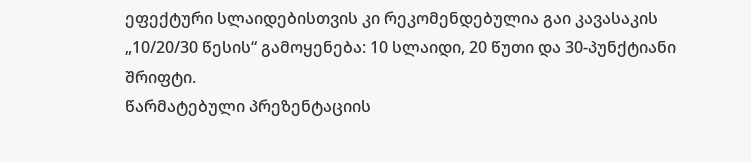ეფექტური სლაიდებისთვის კი რეკომენდებულია გაი კავასაკის „10/20/30 წესის“ გამოყენება: 10 სლაიდი, 20 წუთი და 30-პუნქტიანი შრიფტი.
წარმატებული პრეზენტაციის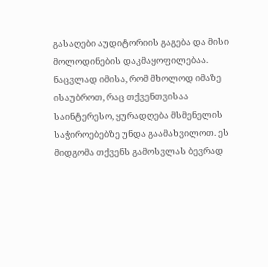გასაღები აუდიტორიის გაგება და მისი მოლოდინების დაკმაყოფილებაა. ნაცვლად იმისა, რომ მხოლოდ იმაზე ისაუბროთ, რაც თქვენთვისაა საინტერესო, ყურადღება მსმენელის საჭიროებებზე უნდა გაამახვილოთ. ეს მიდგომა თქვენს გამოსვლას ბევრად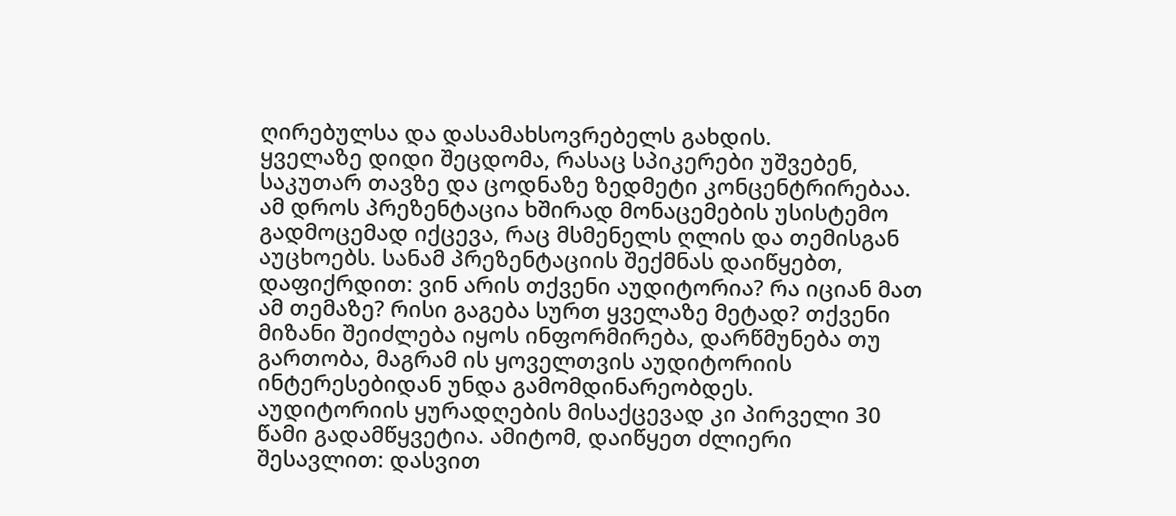ღირებულსა და დასამახსოვრებელს გახდის.
ყველაზე დიდი შეცდომა, რასაც სპიკერები უშვებენ, საკუთარ თავზე და ცოდნაზე ზედმეტი კონცენტრირებაა. ამ დროს პრეზენტაცია ხშირად მონაცემების უსისტემო გადმოცემად იქცევა, რაც მსმენელს ღლის და თემისგან აუცხოებს. სანამ პრეზენტაციის შექმნას დაიწყებთ, დაფიქრდით: ვინ არის თქვენი აუდიტორია? რა იციან მათ ამ თემაზე? რისი გაგება სურთ ყველაზე მეტად? თქვენი მიზანი შეიძლება იყოს ინფორმირება, დარწმუნება თუ გართობა, მაგრამ ის ყოველთვის აუდიტორიის ინტერესებიდან უნდა გამომდინარეობდეს.
აუდიტორიის ყურადღების მისაქცევად კი პირველი 30 წამი გადამწყვეტია. ამიტომ, დაიწყეთ ძლიერი შესავლით: დასვით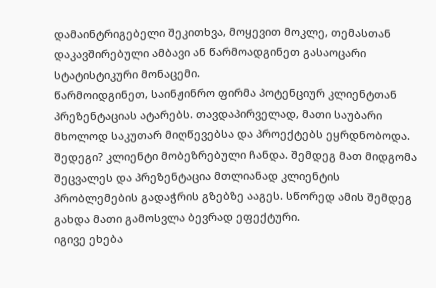დამაინტრიგებელი შეკითხვა, მოყევით მოკლე, თემასთან დაკავშირებული ამბავი ან წარმოადგინეთ გასაოცარი სტატისტიკური მონაცემი.
წარმოიდგინეთ, საინჟინრო ფირმა პოტენციურ კლიენტთან პრეზენტაციას ატარებს. თავდაპირველად, მათი საუბარი მხოლოდ საკუთარ მიღწევებსა და პროექტებს ეყრდნობოდა. შედეგი? კლიენტი მობეზრებული ჩანდა. შემდეგ მათ მიდგომა შეცვალეს და პრეზენტაცია მთლიანად კლიენტის პრობლემების გადაჭრის გზებზე ააგეს. სწორედ ამის შემდეგ გახდა მათი გამოსვლა ბევრად ეფექტური.
იგივე ეხება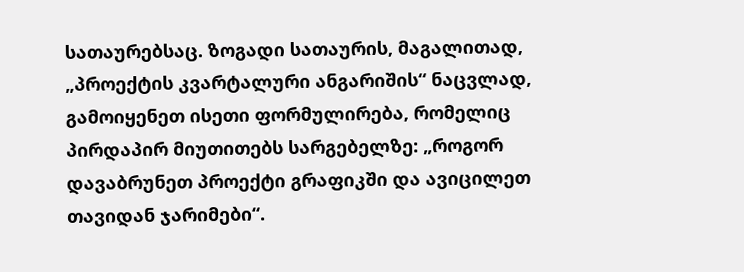სათაურებსაც. ზოგადი სათაურის, მაგალითად, „პროექტის კვარტალური ანგარიშის“ ნაცვლად, გამოიყენეთ ისეთი ფორმულირება, რომელიც პირდაპირ მიუთითებს სარგებელზე: „როგორ დავაბრუნეთ პროექტი გრაფიკში და ავიცილეთ თავიდან ჯარიმები“.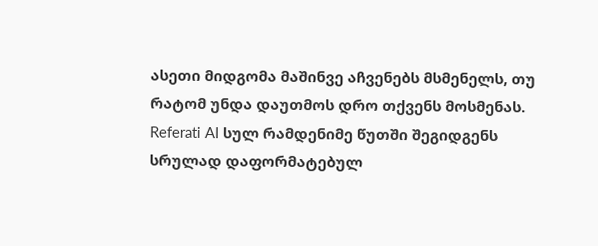ასეთი მიდგომა მაშინვე აჩვენებს მსმენელს, თუ რატომ უნდა დაუთმოს დრო თქვენს მოსმენას.
Referati AI სულ რამდენიმე წუთში შეგიდგენს სრულად დაფორმატებულ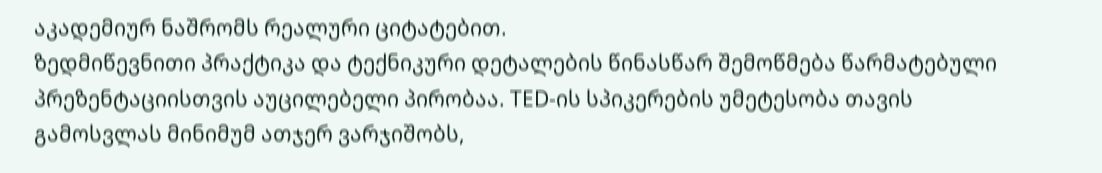აკადემიურ ნაშრომს რეალური ციტატებით.
ზედმიწევნითი პრაქტიკა და ტექნიკური დეტალების წინასწარ შემოწმება წარმატებული პრეზენტაციისთვის აუცილებელი პირობაა. TED-ის სპიკერების უმეტესობა თავის გამოსვლას მინიმუმ ათჯერ ვარჯიშობს,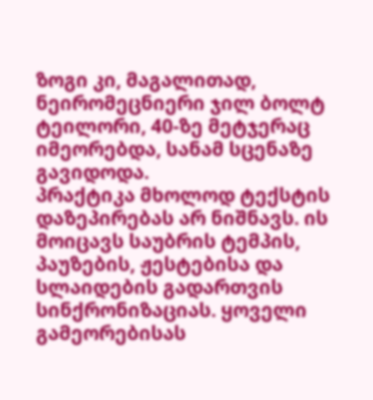ზოგი კი, მაგალითად, ნეირომეცნიერი ჯილ ბოლტ ტეილორი, 40-ზე მეტჯერაც იმეორებდა, სანამ სცენაზე გავიდოდა.
პრაქტიკა მხოლოდ ტექსტის დაზეპირებას არ ნიშნავს. ის მოიცავს საუბრის ტემპის, პაუზების, ჟესტებისა და სლაიდების გადართვის სინქრონიზაციას. ყოველი გამეორებისას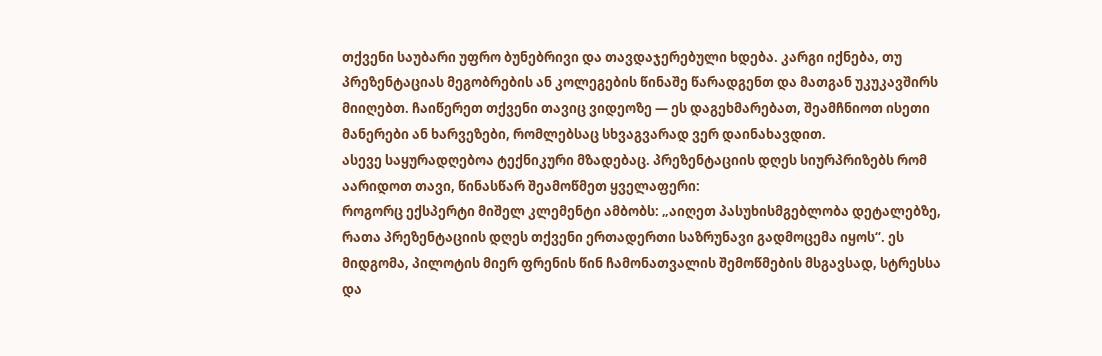თქვენი საუბარი უფრო ბუნებრივი და თავდაჯერებული ხდება. კარგი იქნება, თუ პრეზენტაციას მეგობრების ან კოლეგების წინაშე წარადგენთ და მათგან უკუკავშირს მიიღებთ. ჩაიწერეთ თქვენი თავიც ვიდეოზე — ეს დაგეხმარებათ, შეამჩნიოთ ისეთი მანერები ან ხარვეზები, რომლებსაც სხვაგვარად ვერ დაინახავდით.
ასევე საყურადღებოა ტექნიკური მზადებაც. პრეზენტაციის დღეს სიურპრიზებს რომ აარიდოთ თავი, წინასწარ შეამოწმეთ ყველაფერი:
როგორც ექსპერტი მიშელ კლემენტი ამბობს: „აიღეთ პასუხისმგებლობა დეტალებზე, რათა პრეზენტაციის დღეს თქვენი ერთადერთი საზრუნავი გადმოცემა იყოს“. ეს მიდგომა, პილოტის მიერ ფრენის წინ ჩამონათვალის შემოწმების მსგავსად, სტრესსა და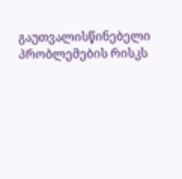გაუთვალისწინებელი პრობლემების რისკს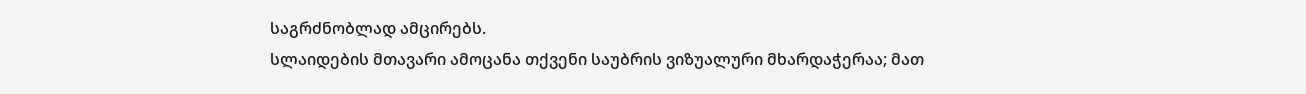საგრძნობლად ამცირებს.
სლაიდების მთავარი ამოცანა თქვენი საუბრის ვიზუალური მხარდაჭერაა; მათ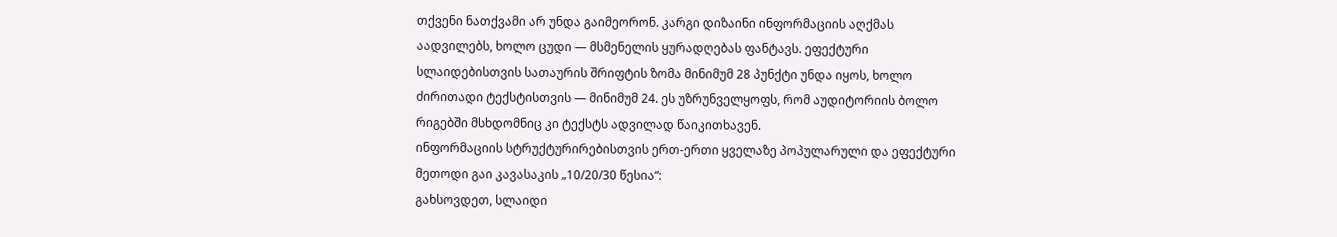თქვენი ნათქვამი არ უნდა გაიმეორონ. კარგი დიზაინი ინფორმაციის აღქმას აადვილებს, ხოლო ცუდი — მსმენელის ყურადღებას ფანტავს. ეფექტური სლაიდებისთვის სათაურის შრიფტის ზომა მინიმუმ 28 პუნქტი უნდა იყოს, ხოლო ძირითადი ტექსტისთვის — მინიმუმ 24. ეს უზრუნველყოფს, რომ აუდიტორიის ბოლო რიგებში მსხდომნიც კი ტექსტს ადვილად წაიკითხავენ.
ინფორმაციის სტრუქტურირებისთვის ერთ-ერთი ყველაზე პოპულარული და ეფექტური მეთოდი გაი კავასაკის „10/20/30 წესია“:
გახსოვდეთ, სლაიდი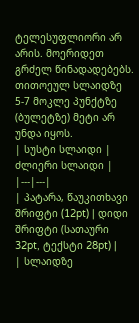ტელესუფლიორი არ არის. მოერიდეთ გრძელ წინადადებებს. თითოეულ სლაიდზე 5-7 მოკლე პუნქტზე (ბულეტზე) მეტი არ უნდა იყოს.
| სუსტი სლაიდი | ძლიერი სლაიდი |
|---|---|
| პატარა, წაუკითხავი შრიფტი (12pt) | დიდი შრიფტი (სათაური 32pt, ტექსტი 28pt) |
| სლაიდზე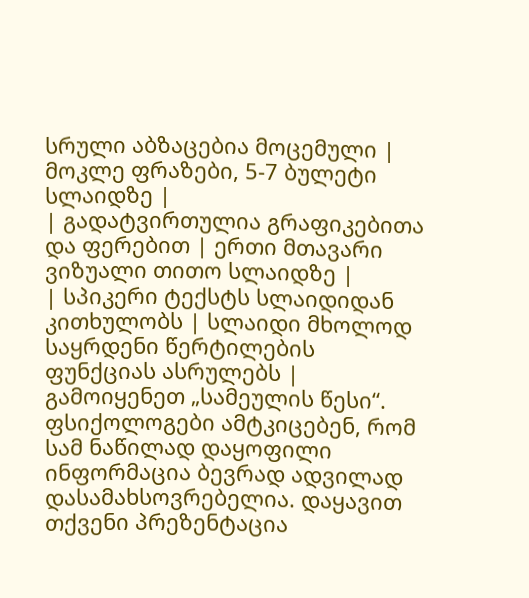სრული აბზაცებია მოცემული | მოკლე ფრაზები, 5-7 ბულეტი სლაიდზე |
| გადატვირთულია გრაფიკებითა და ფერებით | ერთი მთავარი ვიზუალი თითო სლაიდზე |
| სპიკერი ტექსტს სლაიდიდან კითხულობს | სლაიდი მხოლოდ საყრდენი წერტილების ფუნქციას ასრულებს |
გამოიყენეთ „სამეულის წესი“. ფსიქოლოგები ამტკიცებენ, რომ სამ ნაწილად დაყოფილი ინფორმაცია ბევრად ადვილად დასამახსოვრებელია. დაყავით თქვენი პრეზენტაცია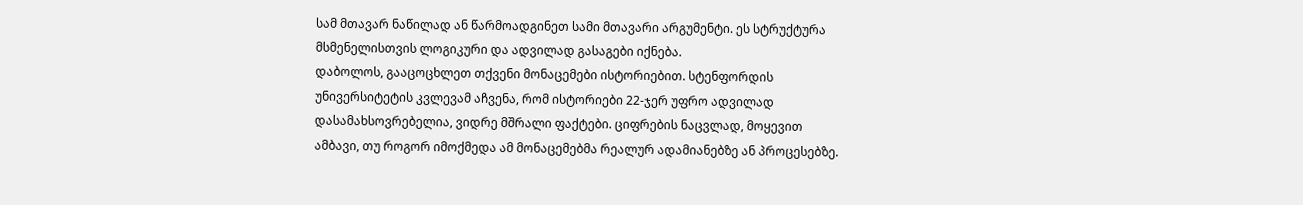სამ მთავარ ნაწილად ან წარმოადგინეთ სამი მთავარი არგუმენტი. ეს სტრუქტურა მსმენელისთვის ლოგიკური და ადვილად გასაგები იქნება.
დაბოლოს, გააცოცხლეთ თქვენი მონაცემები ისტორიებით. სტენფორდის უნივერსიტეტის კვლევამ აჩვენა, რომ ისტორიები 22-ჯერ უფრო ადვილად დასამახსოვრებელია, ვიდრე მშრალი ფაქტები. ციფრების ნაცვლად, მოყევით ამბავი, თუ როგორ იმოქმედა ამ მონაცემებმა რეალურ ადამიანებზე ან პროცესებზე.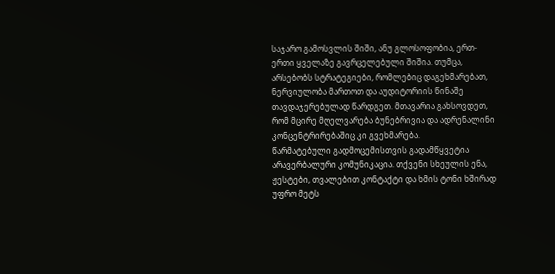საჯარო გამოსვლის შიში, ანუ გლოსოფობია, ერთ-ერთი ყველაზე გავრცელებული შიშია. თუმცა, არსებობს სტრატეგიები, რომლებიც დაგეხმარებათ, ნერვიულობა მართოთ და აუდიტორიის წინაშე თავდაჯერებულად წარდგეთ. მთავარია გახსოვდეთ, რომ მცირე მღელვარება ბუნებრივია და ადრენალინი კონცენტრირებაშიც კი გვეხმარება.
წარმატებული გადმოცემისთვის გადამწყვეტია არავერბალური კომუნიკაცია. თქვენი სხეულის ენა, ჟესტები, თვალებით კონტაქტი და ხმის ტონი ხშირად უფრო მეტს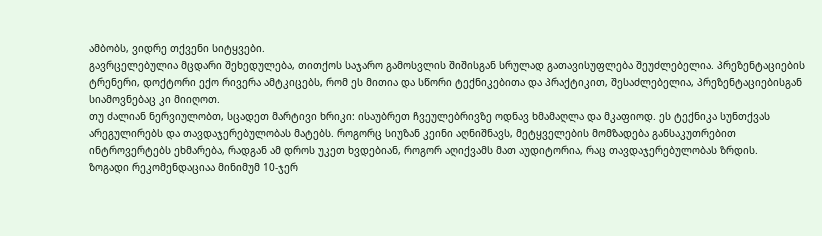ამბობს, ვიდრე თქვენი სიტყვები.
გავრცელებულია მცდარი შეხედულება, თითქოს საჯარო გამოსვლის შიშისგან სრულად გათავისუფლება შეუძლებელია. პრეზენტაციების ტრენერი, დოქტორი ექო რივერა ამტკიცებს, რომ ეს მითია და სწორი ტექნიკებითა და პრაქტიკით, შესაძლებელია, პრეზენტაციებისგან სიამოვნებაც კი მიიღოთ.
თუ ძალიან ნერვიულობთ, სცადეთ მარტივი ხრიკი: ისაუბრეთ ჩვეულებრივზე ოდნავ ხმამაღლა და მკაფიოდ. ეს ტექნიკა სუნთქვას არეგულირებს და თავდაჯერებულობას მატებს. როგორც სიუზან კეინი აღნიშნავს, მეტყველების მომზადება განსაკუთრებით ინტროვერტებს ეხმარება, რადგან ამ დროს უკეთ ხვდებიან, როგორ აღიქვამს მათ აუდიტორია, რაც თავდაჯერებულობას ზრდის.
ზოგადი რეკომენდაციაა მინიმუმ 10-ჯერ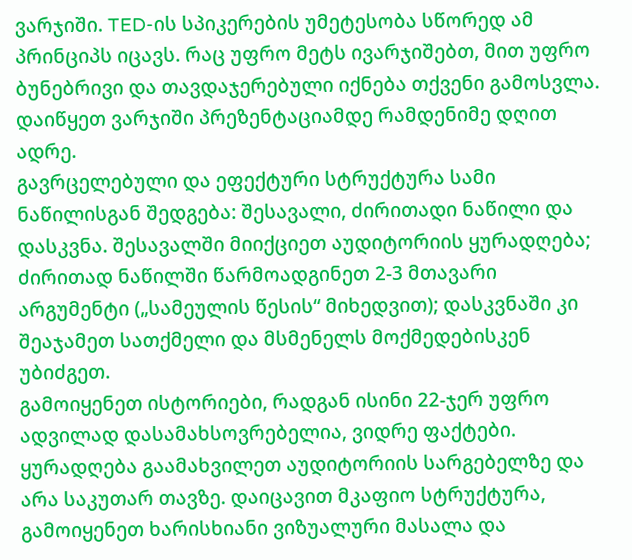ვარჯიში. TED-ის სპიკერების უმეტესობა სწორედ ამ პრინციპს იცავს. რაც უფრო მეტს ივარჯიშებთ, მით უფრო ბუნებრივი და თავდაჯერებული იქნება თქვენი გამოსვლა. დაიწყეთ ვარჯიში პრეზენტაციამდე რამდენიმე დღით ადრე.
გავრცელებული და ეფექტური სტრუქტურა სამი ნაწილისგან შედგება: შესავალი, ძირითადი ნაწილი და დასკვნა. შესავალში მიიქციეთ აუდიტორიის ყურადღება; ძირითად ნაწილში წარმოადგინეთ 2-3 მთავარი არგუმენტი („სამეულის წესის“ მიხედვით); დასკვნაში კი შეაჯამეთ სათქმელი და მსმენელს მოქმედებისკენ უბიძგეთ.
გამოიყენეთ ისტორიები, რადგან ისინი 22-ჯერ უფრო ადვილად დასამახსოვრებელია, ვიდრე ფაქტები. ყურადღება გაამახვილეთ აუდიტორიის სარგებელზე და არა საკუთარ თავზე. დაიცავით მკაფიო სტრუქტურა, გამოიყენეთ ხარისხიანი ვიზუალური მასალა და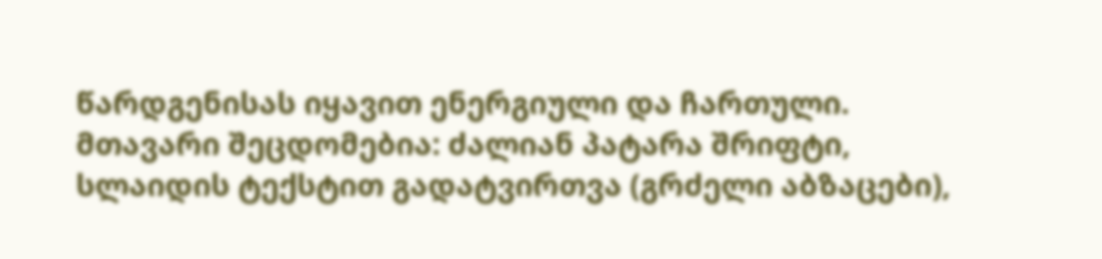წარდგენისას იყავით ენერგიული და ჩართული.
მთავარი შეცდომებია: ძალიან პატარა შრიფტი, სლაიდის ტექსტით გადატვირთვა (გრძელი აბზაცები),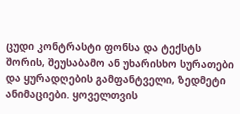ცუდი კონტრასტი ფონსა და ტექსტს შორის, შეუსაბამო ან უხარისხო სურათები და ყურადღების გამფანტველი, ზედმეტი ანიმაციები. ყოველთვის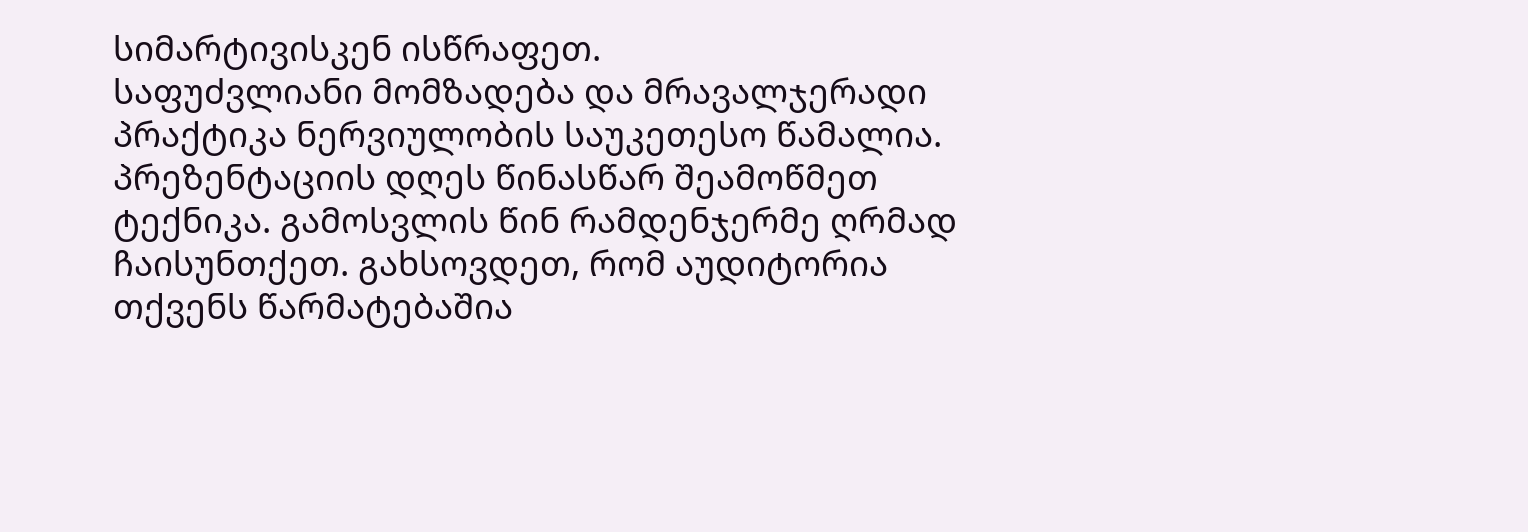სიმარტივისკენ ისწრაფეთ.
საფუძვლიანი მომზადება და მრავალჯერადი პრაქტიკა ნერვიულობის საუკეთესო წამალია. პრეზენტაციის დღეს წინასწარ შეამოწმეთ ტექნიკა. გამოსვლის წინ რამდენჯერმე ღრმად ჩაისუნთქეთ. გახსოვდეთ, რომ აუდიტორია თქვენს წარმატებაშია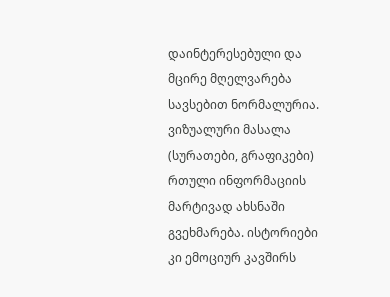დაინტერესებული და მცირე მღელვარება სავსებით ნორმალურია.
ვიზუალური მასალა (სურათები, გრაფიკები) რთული ინფორმაციის მარტივად ახსნაში გვეხმარება. ისტორიები კი ემოციურ კავშირს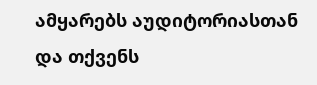ამყარებს აუდიტორიასთან და თქვენს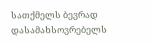სათქმელს ბევრად დასამახსოვრებელს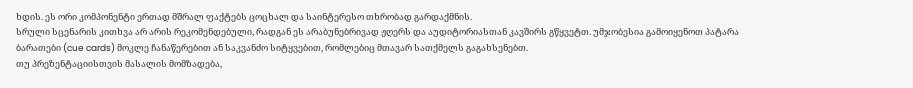ხდის. ეს ორი კომპონენტი ერთად მშრალ ფაქტებს ცოცხალ და საინტერესო თხრობად გარდაქმნის.
სრული სცენარის კითხვა არ არის რეკომენდებული, რადგან ეს არაბუნებრივად ჟღერს და აუდიტორიასთან კავშირს გწყვეტთ. უმჯობესია გამოიყენოთ პატარა ბარათები (cue cards) მოკლე ჩანაწერებით ან საკვანძო სიტყვებით, რომლებიც მთავარ სათქმელს გაგახსენებთ.
თუ პრეზენტაციისთვის მასალის მომზადება,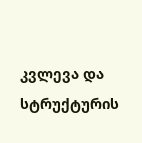კვლევა და სტრუქტურის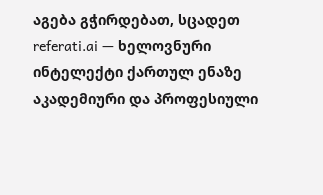აგება გჭირდებათ, სცადეთ referati.ai — ხელოვნური ინტელექტი ქართულ ენაზე აკადემიური და პროფესიული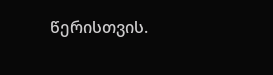წერისთვის.